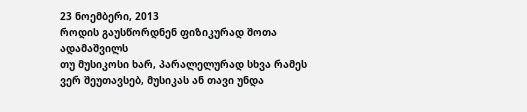23 ნოემბერი, 2013
როდის გაუსწორდნენ ფიზიკურად შოთა ადამაშვილს
თუ მუსიკოსი ხარ, პარალელურად სხვა რამეს ვერ შეუთავსებ, მუსიკას ან თავი უნდა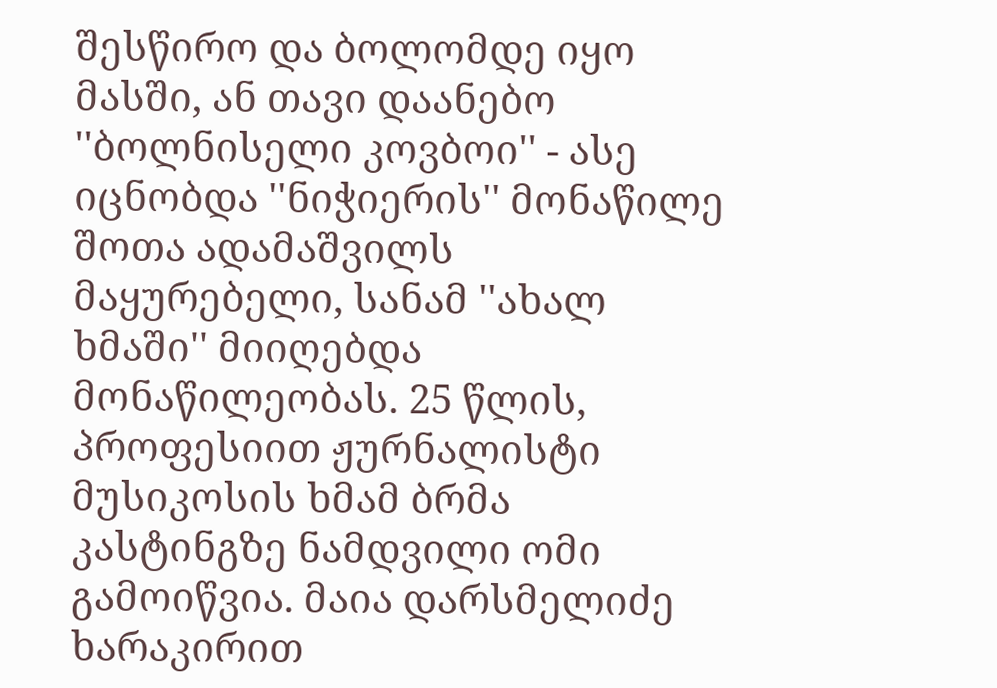შესწირო და ბოლომდე იყო მასში, ან თავი დაანებო ''ბოლნისელი კოვბოი'' - ასე იცნობდა ''ნიჭიერის'' მონაწილე შოთა ადამაშვილს მაყურებელი, სანამ ''ახალ ხმაში'' მიიღებდა მონაწილეობას. 25 წლის, პროფესიით ჟურნალისტი მუსიკოსის ხმამ ბრმა კასტინგზე ნამდვილი ომი გამოიწვია. მაია დარსმელიძე ხარაკირით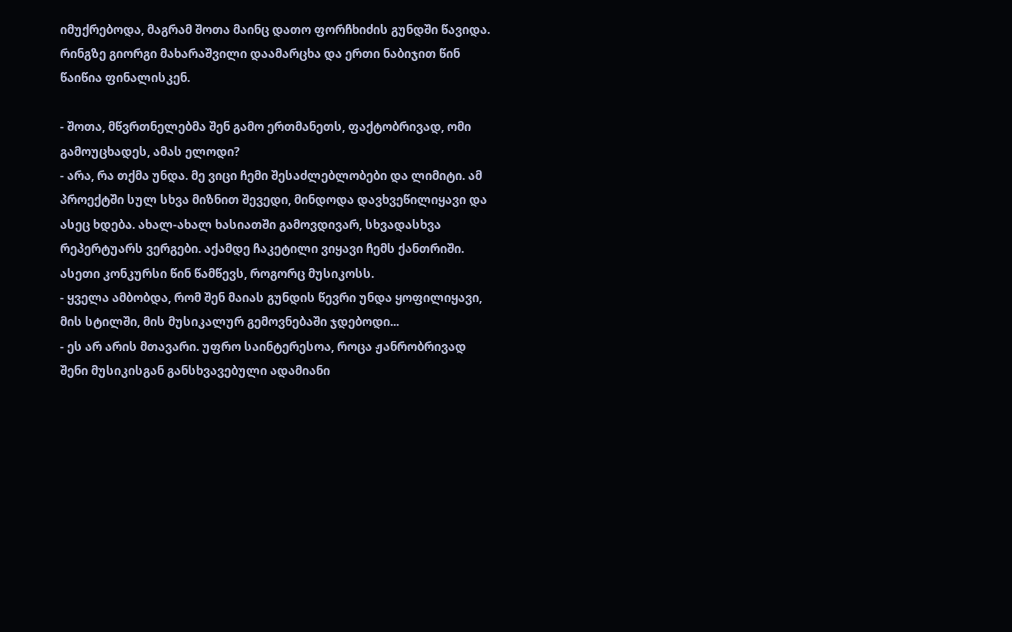იმუქრებოდა, მაგრამ შოთა მაინც დათო ფორჩხიძის გუნდში წავიდა. რინგზე გიორგი მახარაშვილი დაამარცხა და ერთი ნაბიჯით წინ წაიწია ფინალისკენ.

- შოთა, მწვრთნელებმა შენ გამო ერთმანეთს, ფაქტობრივად, ომი
გამოუცხადეს, ამას ელოდი?
- არა, რა თქმა უნდა. მე ვიცი ჩემი შესაძლებლობები და ლიმიტი. ამ პროექტში სულ სხვა მიზნით შევედი, მინდოდა დავხვეწილიყავი და ასეც ხდება. ახალ-ახალ ხასიათში გამოვდივარ, სხვადასხვა რეპერტუარს ვერგები. აქამდე ჩაკეტილი ვიყავი ჩემს ქანთრიში. ასეთი კონკურსი წინ წამწევს, როგორც მუსიკოსს.
- ყველა ამბობდა, რომ შენ მაიას გუნდის წევრი უნდა ყოფილიყავი, მის სტილში, მის მუსიკალურ გემოვნებაში ჯდებოდი...
- ეს არ არის მთავარი. უფრო საინტერესოა, როცა ჟანრობრივად შენი მუსიკისგან განსხვავებული ადამიანი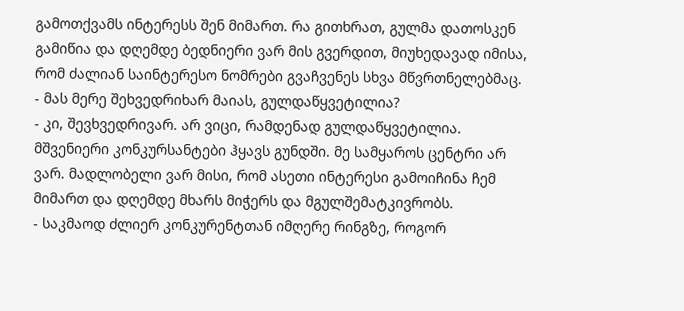გამოთქვამს ინტერესს შენ მიმართ. რა გითხრათ, გულმა დათოსკენ გამიწია და დღემდე ბედნიერი ვარ მის გვერდით, მიუხედავად იმისა, რომ ძალიან საინტერესო ნომრები გვაჩვენეს სხვა მწვრთნელებმაც.
- მას მერე შეხვედრიხარ მაიას, გულდაწყვეტილია?
- კი, შევხვედრივარ. არ ვიცი, რამდენად გულდაწყვეტილია. მშვენიერი კონკურსანტები ჰყავს გუნდში. მე სამყაროს ცენტრი არ ვარ. მადლობელი ვარ მისი, რომ ასეთი ინტერესი გამოიჩინა ჩემ მიმართ და დღემდე მხარს მიჭერს და მგულშემატკივრობს.
- საკმაოდ ძლიერ კონკურენტთან იმღერე რინგზე, როგორ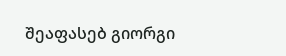შეაფასებ გიორგი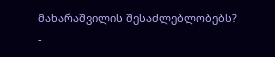მახარაშვილის შესაძლებლობებს?
-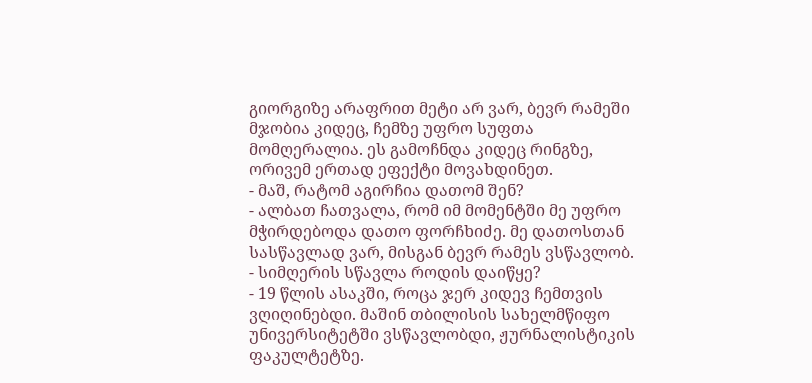გიორგიზე არაფრით მეტი არ ვარ, ბევრ რამეში მჯობია კიდეც, ჩემზე უფრო სუფთა მომღერალია. ეს გამოჩნდა კიდეც რინგზე, ორივემ ერთად ეფექტი მოვახდინეთ.
- მაშ, რატომ აგირჩია დათომ შენ?
- ალბათ ჩათვალა, რომ იმ მომენტში მე უფრო მჭირდებოდა დათო ფორჩხიძე. მე დათოსთან სასწავლად ვარ, მისგან ბევრ რამეს ვსწავლობ.
- სიმღერის სწავლა როდის დაიწყე?
- 19 წლის ასაკში, როცა ჯერ კიდევ ჩემთვის ვღიღინებდი. მაშინ თბილისის სახელმწიფო უნივერსიტეტში ვსწავლობდი, ჟურნალისტიკის ფაკულტეტზე.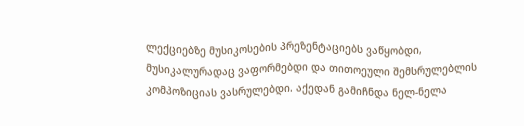ლექციებზე მუსიკოსების პრეზენტაციებს ვაწყობდი, მუსიკალურადაც ვაფორმებდი და თითოეული შემსრულებლის კომპოზიციას ვასრულებდი. აქედან გამიჩნდა ნელ-ნელა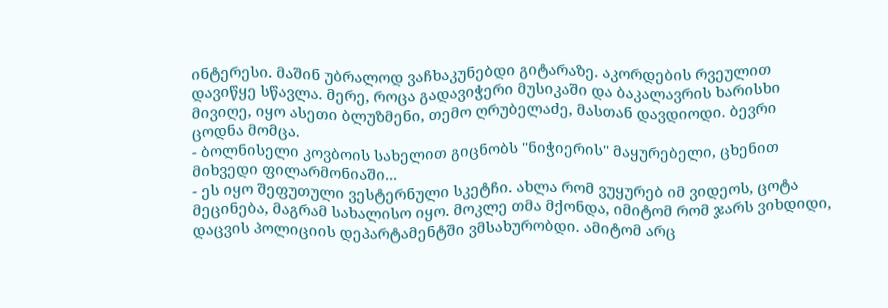ინტერესი. მაშინ უბრალოდ ვაჩხაკუნებდი გიტარაზე. აკორდების რვეულით დავიწყე სწავლა. მერე, როცა გადავიჭერი მუსიკაში და ბაკალავრის ხარისხი მივიღე, იყო ასეთი ბლუზმენი, თემო ღრუბელაძე, მასთან დავდიოდი. ბევრი ცოდნა მომცა.
- ბოლნისელი კოვბოის სახელით გიცნობს ''ნიჭიერის'' მაყურებელი, ცხენით მიხვედი ფილარმონიაში...
- ეს იყო შეფუთული ვესტერნული სკეტჩი. ახლა რომ ვუყურებ იმ ვიდეოს, ცოტა მეცინება, მაგრამ სახალისო იყო. მოკლე თმა მქონდა, იმიტომ რომ ჯარს ვიხდიდი, დაცვის პოლიციის დეპარტამენტში ვმსახურობდი. ამიტომ არც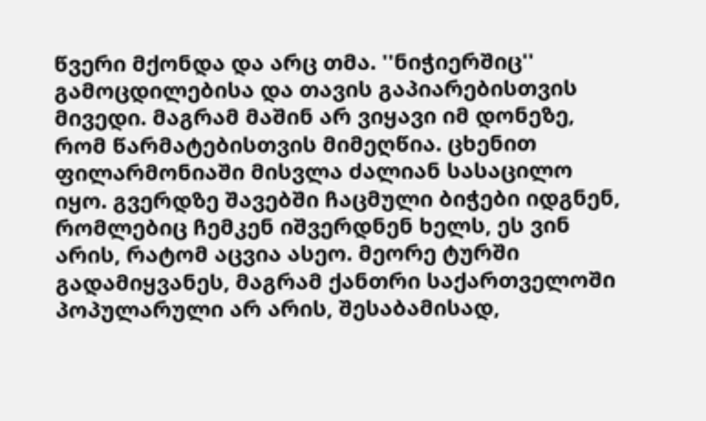წვერი მქონდა და არც თმა. ''ნიჭიერშიც'' გამოცდილებისა და თავის გაპიარებისთვის მივედი. მაგრამ მაშინ არ ვიყავი იმ დონეზე, რომ წარმატებისთვის მიმეღწია. ცხენით ფილარმონიაში მისვლა ძალიან სასაცილო იყო. გვერდზე შავებში ჩაცმული ბიჭები იდგნენ, რომლებიც ჩემკენ იშვერდნენ ხელს, ეს ვინ არის, რატომ აცვია ასეო. მეორე ტურში გადამიყვანეს, მაგრამ ქანთრი საქართველოში პოპულარული არ არის, შესაბამისად,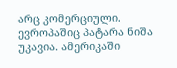არც კომერციული. ევროპაშიც პატარა ნიშა უკავია. ამერიკაში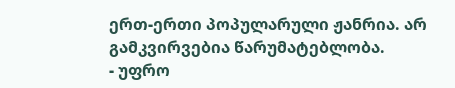ერთ-ერთი პოპულარული ჟანრია. არ გამკვირვებია წარუმატებლობა.
- უფრო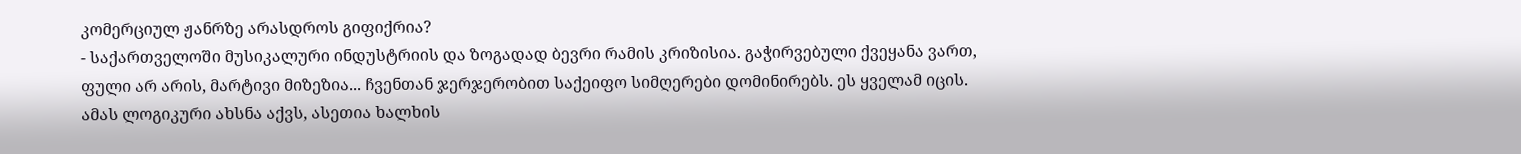კომერციულ ჟანრზე არასდროს გიფიქრია?
- საქართველოში მუსიკალური ინდუსტრიის და ზოგადად ბევრი რამის კრიზისია. გაჭირვებული ქვეყანა ვართ, ფული არ არის, მარტივი მიზეზია... ჩვენთან ჯერჯერობით საქეიფო სიმღერები დომინირებს. ეს ყველამ იცის. ამას ლოგიკური ახსნა აქვს, ასეთია ხალხის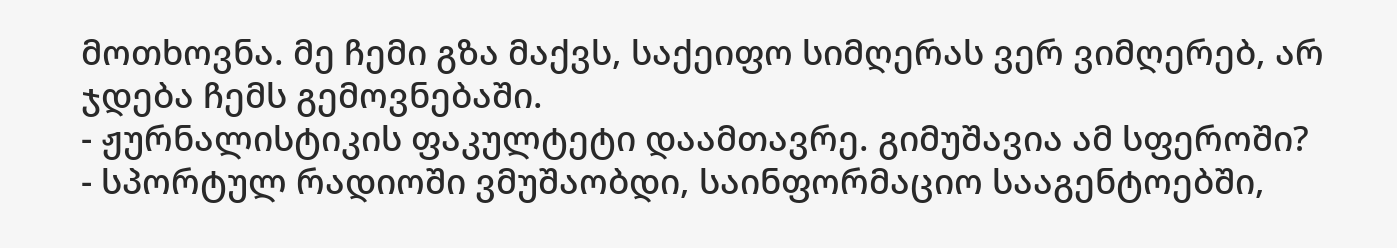მოთხოვნა. მე ჩემი გზა მაქვს, საქეიფო სიმღერას ვერ ვიმღერებ, არ ჯდება ჩემს გემოვნებაში.
- ჟურნალისტიკის ფაკულტეტი დაამთავრე. გიმუშავია ამ სფეროში?
- სპორტულ რადიოში ვმუშაობდი, საინფორმაციო სააგენტოებში,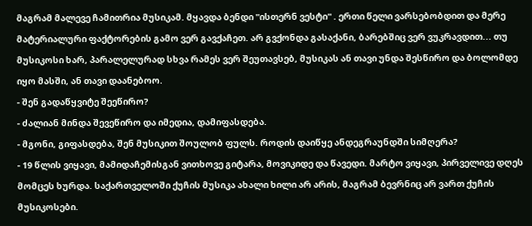მაგრამ მალევე ჩამითრია მუსიკამ. მყავდა ბენდი ''ისთერნ ვესტი'' . ერთი წელი ვარსებობდით და მერე მატერიალური ფაქტორების გამო ვერ გავქაჩეთ. არ გვქონდა გასაქანი, ბარებშიც ვერ ვუკრავდით... თუ მუსიკოსი ხარ, პარალელურად სხვა რამეს ვერ შეუთავსებ, მუსიკას ან თავი უნდა შესწირო და ბოლომდე იყო მასში, ან თავი დაანებოო.
- შენ გადაწყვიტე შეეწირო?
- ძალიან მინდა შევეწირო და იმედია, დამიფასდება.
- მგონი, გიფასდება, შენ მუსიკით შოულობ ფულს. როდის დაიწყე ანდეგრაუნდში სიმღერა?
- 19 წლის ვიყავი, მამიდაჩემისგან ვითხოვე გიტარა, მოვიკიდე და წავედი. მარტო ვიყავი, პირველივე დღეს მომცეს ხურდა. საქართველოში ქუჩის მუსიკა ახალი ხილი არ არის, მაგრამ ბევრნიც არ ვართ ქუჩის მუსიკოსები.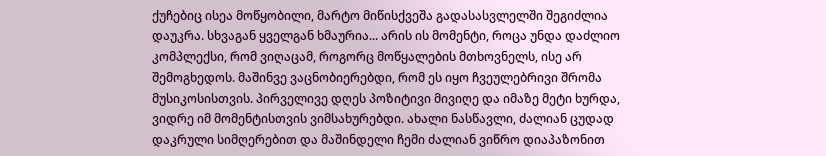ქუჩებიც ისეა მოწყობილი, მარტო მიწისქვეშა გადასასვლელში შეგიძლია დაუკრა. სხვაგან ყველგან ხმაურია... არის ის მომენტი, როცა უნდა დაძლიო კომპლექსი, რომ ვიღაცამ, როგორც მოწყალების მთხოვნელს, ისე არ შემოგხედოს. მაშინვე ვაცნობიერებდი, რომ ეს იყო ჩვეულებრივი შრომა მუსიკოსისთვის. პირველივე დღეს პოზიტივი მივიღე და იმაზე მეტი ხურდა, ვიდრე იმ მომენტისთვის ვიმსახურებდი. ახალი ნასწავლი, ძალიან ცუდად დაკრული სიმღერებით და მაშინდელი ჩემი ძალიან ვიწრო დიაპაზონით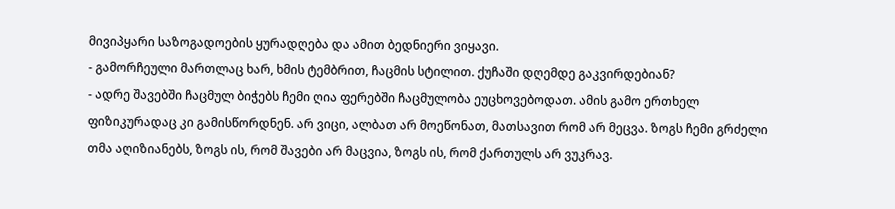მივიპყარი საზოგადოების ყურადღება და ამით ბედნიერი ვიყავი.
- გამორჩეული მართლაც ხარ, ხმის ტემბრით, ჩაცმის სტილით. ქუჩაში დღემდე გაკვირდებიან?
- ადრე შავებში ჩაცმულ ბიჭებს ჩემი ღია ფერებში ჩაცმულობა ეუცხოვებოდათ. ამის გამო ერთხელ ფიზიკურადაც კი გამისწორდნენ. არ ვიცი, ალბათ არ მოეწონათ, მათსავით რომ არ მეცვა. ზოგს ჩემი გრძელი თმა აღიზიანებს, ზოგს ის, რომ შავები არ მაცვია, ზოგს ის, რომ ქართულს არ ვუკრავ.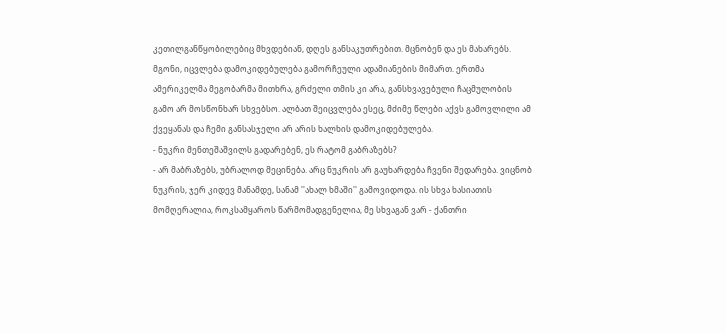კეთილგანწყობილებიც მხვდებიან, დღეს განსაკუთრებით. მცნობენ და ეს მახარებს. მგონი, იცვლება დამოკიდებულება გამორჩეული ადამიანების მიმართ. ერთმა ამერიკელმა მეგობარმა მითხრა, გრძელი თმის კი არა, განსხვავებული ჩაცმულობის გამო არ მოსწონხარ სხვებსო. ალბათ შეიცვლება ესეც, მძიმე წლები აქვს გამოვლილი ამ ქვეყანას და ჩემი განსასჯელი არ არის ხალხის დამოკიდებულება.
- ნუკრი მენთეშაშვილს გადარებენ, ეს რატომ გაბრაზებს?
- არ მაბრაზებს, უბრალოდ მეცინება. არც ნუკრის არ გაუხარდება ჩვენი შედარება. ვიცნობ ნუკრის, ჯერ კიდევ მანამდე, სანამ ''ახალ ხმაში'' გამოვიდოდა. ის სხვა ხასიათის მომღერალია, როკსამყაროს წარმომადგენელია, მე სხვაგან ვარ - ქანთრი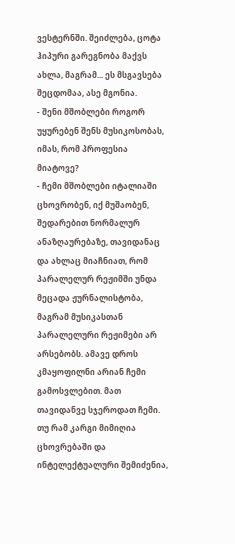ვესტერნში. შეიძლება, ცოტა ჰიპური გარეგნობა მაქვს ახლა, მაგრამ... ეს მსგავსება შეცდომაა, ასე მგონია.
- შენი მშობლები როგორ უყურებენ შენს მუსიკოსობას, იმას, რომ პროფესია მიატოვე?
- ჩემი მშობლები იტალიაში ცხოვრობენ, იქ მუშაობენ, შედარებით ნორმალურ ანაზღაურებაზე, თავიდანაც და ახლაც მიაჩნიათ, რომ პარალელურ რეჟიმში უნდა მეცადა ჟურნალისტობა, მაგრამ მუსიკასთან პარალელური რეჟიმები არ არსებობს. ამავე დროს კმაყოფილნი არიან ჩემი გამოსვლებით. მათ თავიდანვე სჯეროდათ ჩემი. თუ რამ კარგი მიმიღია ცხოვრებაში და ინტელექტუალური შემიძენია,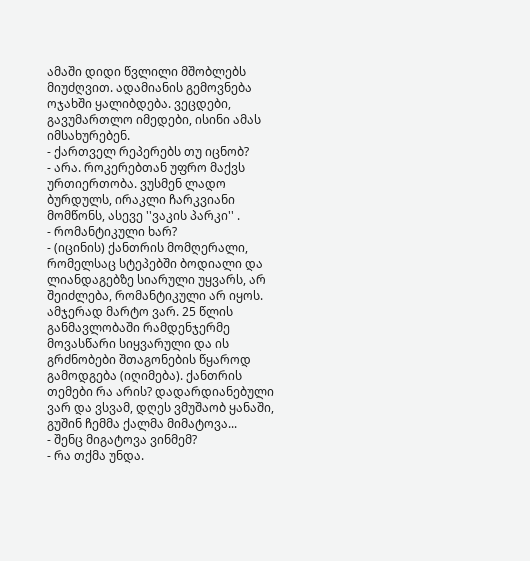ამაში დიდი წვლილი მშობლებს მიუძღვით. ადამიანის გემოვნება ოჯახში ყალიბდება. ვეცდები, გავუმართლო იმედები, ისინი ამას იმსახურებენ.
- ქართველ რეპერებს თუ იცნობ?
- არა. როკერებთან უფრო მაქვს ურთიერთობა. ვუსმენ ლადო ბურდულს, ირაკლი ჩარკვიანი მომწონს, ასევე ''ვაკის პარკი'' .
- რომანტიკული ხარ?
- (იცინის) ქანთრის მომღერალი, რომელსაც სტეპებში ბოდიალი და ლიანდაგებზე სიარული უყვარს, არ შეიძლება, რომანტიკული არ იყოს. ამჯერად მარტო ვარ. 25 წლის განმავლობაში რამდენჯერმე მოვასწარი სიყვარული და ის გრძნობები შთაგონების წყაროდ გამოდგება (იღიმება). ქანთრის თემები რა არის? დადარდიანებული ვარ და ვსვამ, დღეს ვმუშაობ ყანაში, გუშინ ჩემმა ქალმა მიმატოვა...
- შენც მიგატოვა ვინმემ?
- რა თქმა უნდა.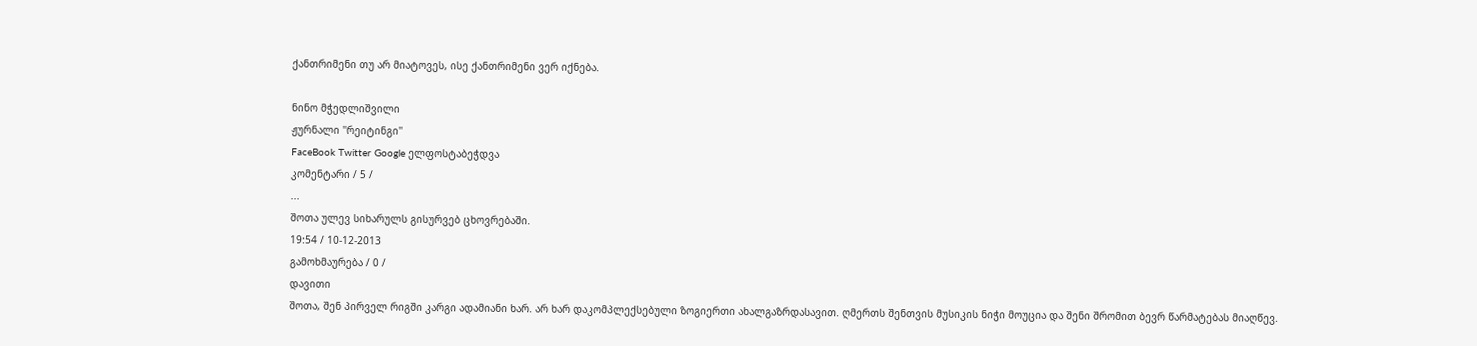ქანთრიმენი თუ არ მიატოვეს, ისე ქანთრიმენი ვერ იქნება.

ნინო მჭედლიშვილი
ჟურნალი ''რეიტინგი''
FaceBook Twitter Google ელფოსტაბეჭდვა
კომენტარი / 5 /
...
შოთა ულევ სიხარულს გისურვებ ცხოვრებაში.
19:54 / 10-12-2013
გამოხმაურება / 0 /
დავითი
შოთა, შენ პირველ რიგში კარგი ადამიანი ხარ. არ ხარ დაკომპლექსებული ზოგიერთი ახალგაზრდასავით. ღმერთს შენთვის მუსიკის ნიჭი მოუცია და შენი შრომით ბევრ წარმატებას მიაღწევ.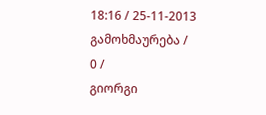18:16 / 25-11-2013
გამოხმაურება / 0 /
გიორგი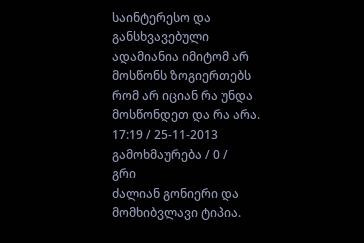საინტერესო და განსხვავებული ადამიანია იმიტომ არ მოსწონს ზოგიერთებს რომ არ იციან რა უნდა მოსწონდეთ და რა არა.
17:19 / 25-11-2013
გამოხმაურება / 0 /
გრი
ძალიან გონიერი და მომხიბვლავი ტიპია.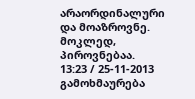არაორდინალური და მოაზროვნე. მოკლედ, პიროვნებაა.
13:23 / 25-11-2013
გამოხმაურება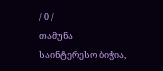/ 0 /
თამუნა
საინტერესო ბიჭია,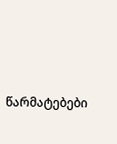წარმატებები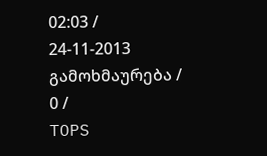02:03 / 24-11-2013
გამოხმაურება / 0 /
TOPS